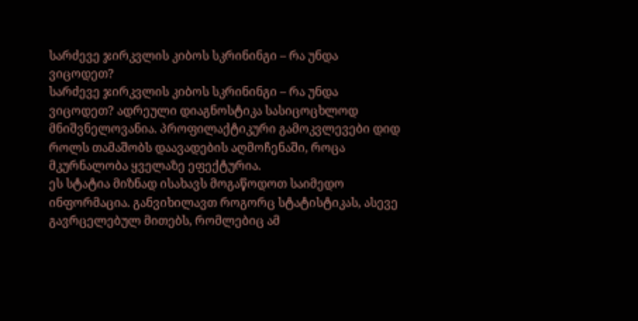სარძევე ჯირკვლის კიბოს სკრინინგი – რა უნდა ვიცოდეთ?
სარძევე ჯირკვლის კიბოს სკრინინგი – რა უნდა ვიცოდეთ? ადრეული დიაგნოსტიკა სასიცოცხლოდ მნიშვნელოვანია. პროფილაქტიკური გამოკვლევები დიდ როლს თამაშობს დაავადების აღმოჩენაში, როცა მკურნალობა ყველაზე ეფექტურია.
ეს სტატია მიზნად ისახავს მოგაწოდოთ საიმედო ინფორმაცია. განვიხილავთ როგორც სტატისტიკას, ასევე გავრცელებულ მითებს, რომლებიც ამ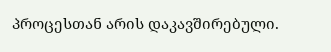პროცესთან არის დაკავშირებული.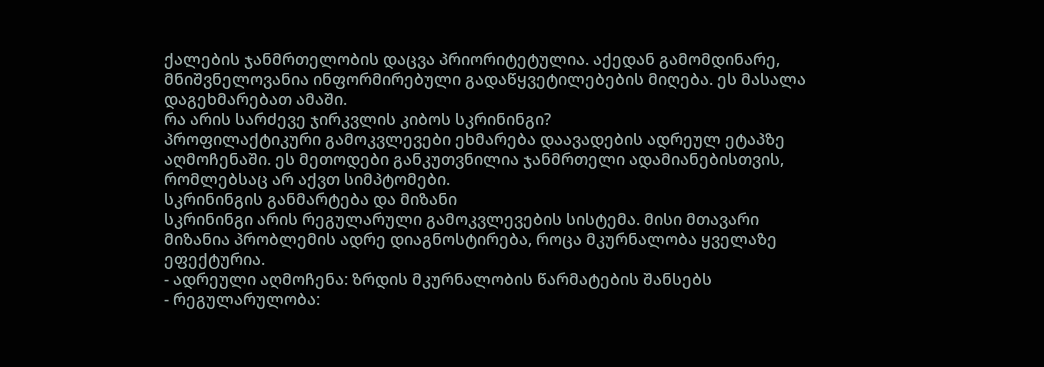ქალების ჯანმრთელობის დაცვა პრიორიტეტულია. აქედან გამომდინარე, მნიშვნელოვანია ინფორმირებული გადაწყვეტილებების მიღება. ეს მასალა დაგეხმარებათ ამაში.
რა არის სარძევე ჯირკვლის კიბოს სკრინინგი?
პროფილაქტიკური გამოკვლევები ეხმარება დაავადების ადრეულ ეტაპზე აღმოჩენაში. ეს მეთოდები განკუთვნილია ჯანმრთელი ადამიანებისთვის, რომლებსაც არ აქვთ სიმპტომები.
სკრინინგის განმარტება და მიზანი
სკრინინგი არის რეგულარული გამოკვლევების სისტემა. მისი მთავარი მიზანია პრობლემის ადრე დიაგნოსტირება, როცა მკურნალობა ყველაზე ეფექტურია.
- ადრეული აღმოჩენა: ზრდის მკურნალობის წარმატების შანსებს
- რეგულარულობა: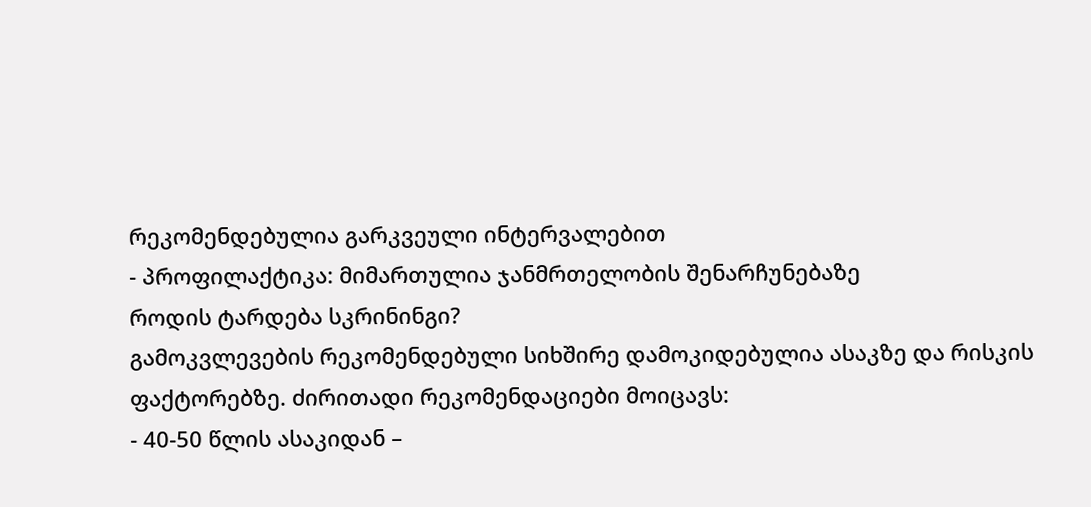რეკომენდებულია გარკვეული ინტერვალებით
- პროფილაქტიკა: მიმართულია ჯანმრთელობის შენარჩუნებაზე
როდის ტარდება სკრინინგი?
გამოკვლევების რეკომენდებული სიხშირე დამოკიდებულია ასაკზე და რისკის ფაქტორებზე. ძირითადი რეკომენდაციები მოიცავს:
- 40-50 წლის ასაკიდან –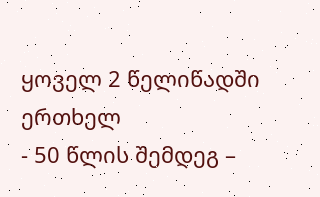ყოველ 2 წელიწადში ერთხელ
- 50 წლის შემდეგ –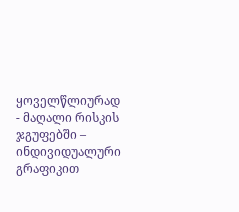ყოველწლიურად
- მაღალი რისკის ჯგუფებში – ინდივიდუალური გრაფიკით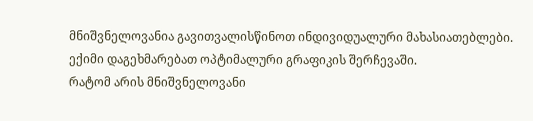მნიშვნელოვანია გავითვალისწინოთ ინდივიდუალური მახასიათებლები. ექიმი დაგეხმარებათ ოპტიმალური გრაფიკის შერჩევაში.
რატომ არის მნიშვნელოვანი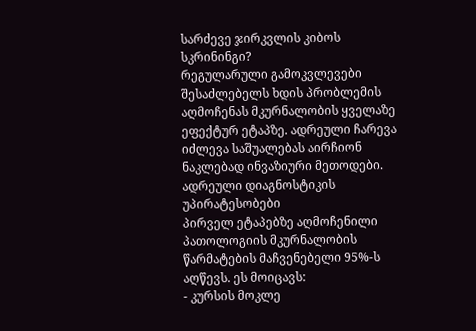სარძევე ჯირკვლის კიბოს სკრინინგი?
რეგულარული გამოკვლევები შესაძლებელს ხდის პრობლემის აღმოჩენას მკურნალობის ყველაზე ეფექტურ ეტაპზე. ადრეული ჩარევა იძლევა საშუალებას აირჩიონ ნაკლებად ინვაზიური მეთოდები.
ადრეული დიაგნოსტიკის უპირატესობები
პირველ ეტაპებზე აღმოჩენილი პათოლოგიის მკურნალობის წარმატების მაჩვენებელი 95%-ს აღწევს. ეს მოიცავს:
- კურსის მოკლე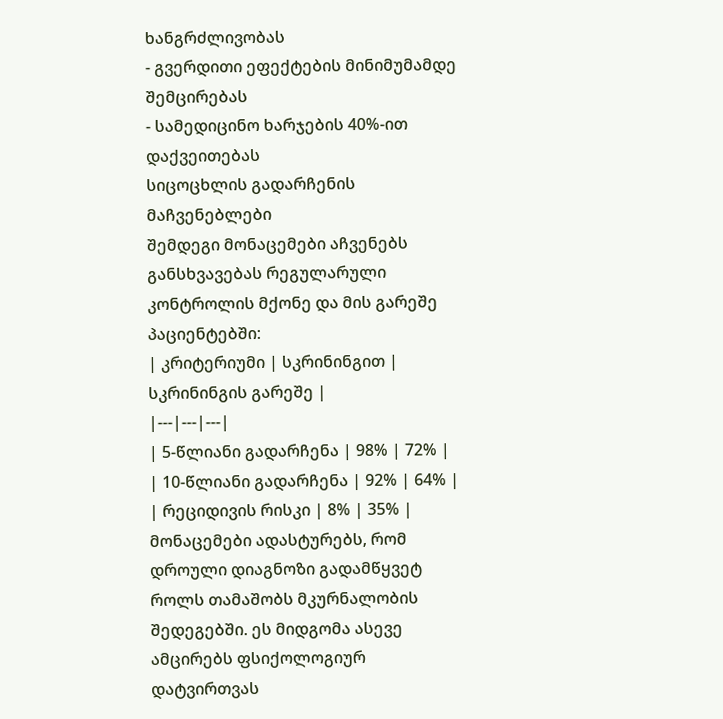ხანგრძლივობას
- გვერდითი ეფექტების მინიმუმამდე შემცირებას
- სამედიცინო ხარჯების 40%-ით დაქვეითებას
სიცოცხლის გადარჩენის მაჩვენებლები
შემდეგი მონაცემები აჩვენებს განსხვავებას რეგულარული კონტროლის მქონე და მის გარეშე პაციენტებში:
| კრიტერიუმი | სკრინინგით | სკრინინგის გარეშე |
|---|---|---|
| 5-წლიანი გადარჩენა | 98% | 72% |
| 10-წლიანი გადარჩენა | 92% | 64% |
| რეციდივის რისკი | 8% | 35% |
მონაცემები ადასტურებს, რომ დროული დიაგნოზი გადამწყვეტ როლს თამაშობს მკურნალობის შედეგებში. ეს მიდგომა ასევე ამცირებს ფსიქოლოგიურ დატვირთვას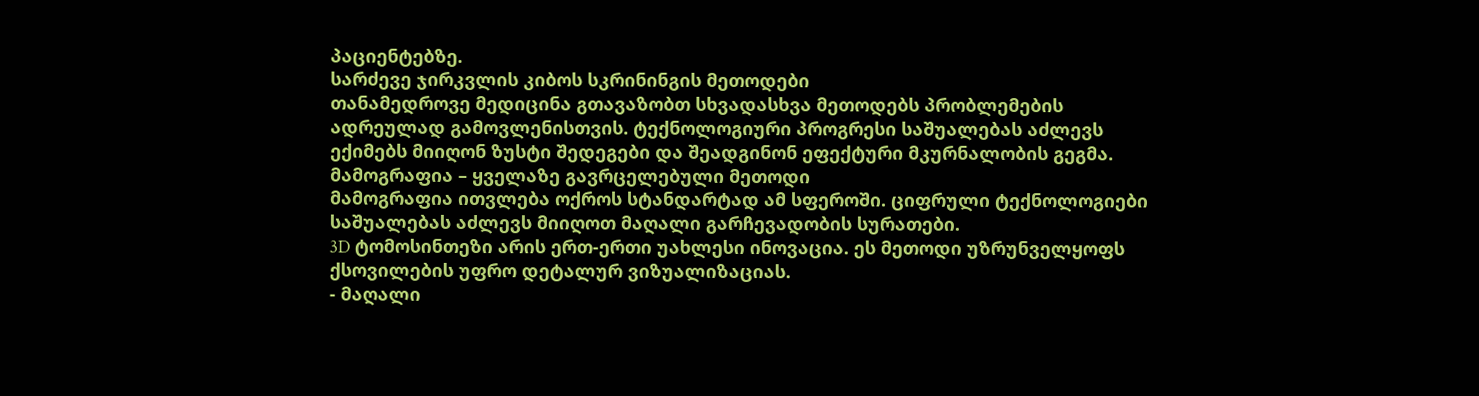პაციენტებზე.
სარძევე ჯირკვლის კიბოს სკრინინგის მეთოდები
თანამედროვე მედიცინა გთავაზობთ სხვადასხვა მეთოდებს პრობლემების ადრეულად გამოვლენისთვის. ტექნოლოგიური პროგრესი საშუალებას აძლევს ექიმებს მიიღონ ზუსტი შედეგები და შეადგინონ ეფექტური მკურნალობის გეგმა.
მამოგრაფია – ყველაზე გავრცელებული მეთოდი
მამოგრაფია ითვლება ოქროს სტანდარტად ამ სფეროში. ციფრული ტექნოლოგიები საშუალებას აძლევს მიიღოთ მაღალი გარჩევადობის სურათები.
3D ტომოსინთეზი არის ერთ-ერთი უახლესი ინოვაცია. ეს მეთოდი უზრუნველყოფს ქსოვილების უფრო დეტალურ ვიზუალიზაციას.
- მაღალი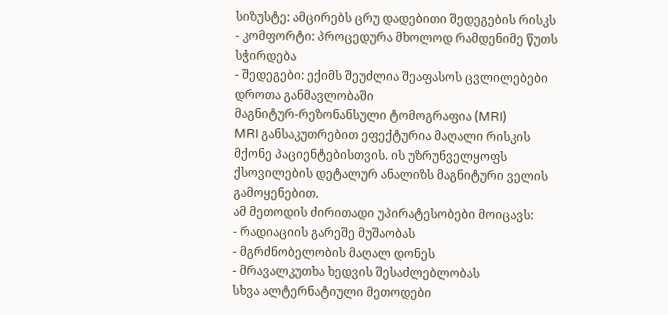სიზუსტე: ამცირებს ცრუ დადებითი შედეგების რისკს
- კომფორტი: პროცედურა მხოლოდ რამდენიმე წუთს სჭირდება
- შედეგები: ექიმს შეუძლია შეაფასოს ცვლილებები დროთა განმავლობაში
მაგნიტურ-რეზონანსული ტომოგრაფია (MRI)
MRI განსაკუთრებით ეფექტურია მაღალი რისკის მქონე პაციენტებისთვის. ის უზრუნველყოფს ქსოვილების დეტალურ ანალიზს მაგნიტური ველის გამოყენებით.
ამ მეთოდის ძირითადი უპირატესობები მოიცავს:
- რადიაციის გარეშე მუშაობას
- მგრძნობელობის მაღალ დონეს
- მრავალკუთხა ხედვის შესაძლებლობას
სხვა ალტერნატიული მეთოდები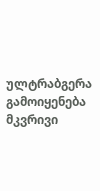ულტრაბგერა გამოიყენება მკვრივი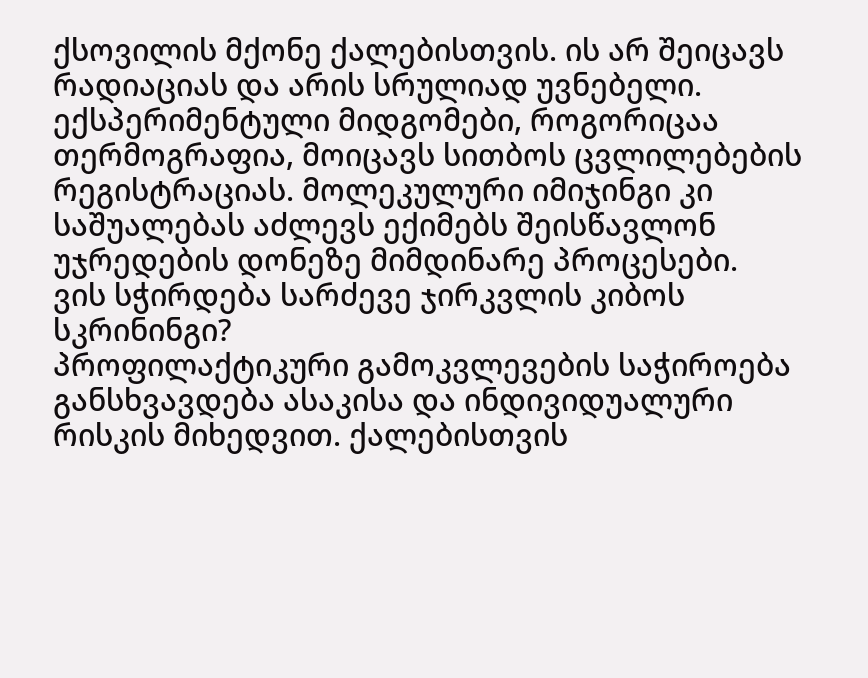ქსოვილის მქონე ქალებისთვის. ის არ შეიცავს რადიაციას და არის სრულიად უვნებელი.
ექსპერიმენტული მიდგომები, როგორიცაა თერმოგრაფია, მოიცავს სითბოს ცვლილებების რეგისტრაციას. მოლეკულური იმიჯინგი კი საშუალებას აძლევს ექიმებს შეისწავლონ უჯრედების დონეზე მიმდინარე პროცესები.
ვის სჭირდება სარძევე ჯირკვლის კიბოს სკრინინგი?
პროფილაქტიკური გამოკვლევების საჭიროება განსხვავდება ასაკისა და ინდივიდუალური რისკის მიხედვით. ქალებისთვის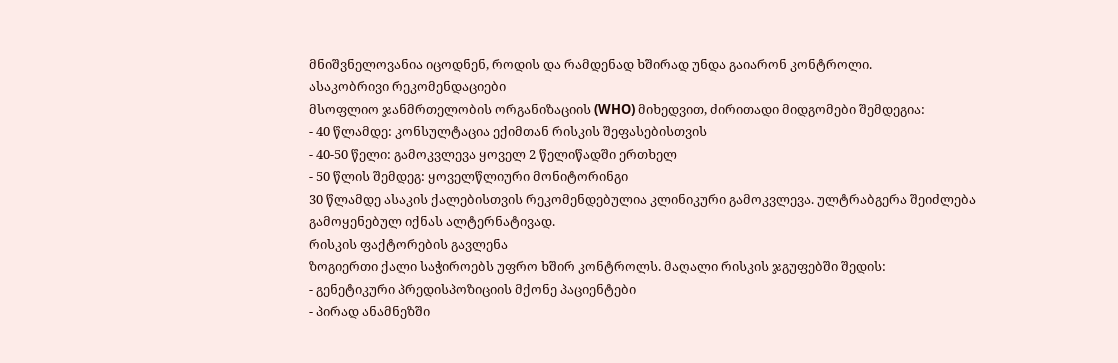მნიშვნელოვანია იცოდნენ, როდის და რამდენად ხშირად უნდა გაიარონ კონტროლი.
ასაკობრივი რეკომენდაციები
მსოფლიო ჯანმრთელობის ორგანიზაციის (WHO) მიხედვით, ძირითადი მიდგომები შემდეგია:
- 40 წლამდე: კონსულტაცია ექიმთან რისკის შეფასებისთვის
- 40-50 წელი: გამოკვლევა ყოველ 2 წელიწადში ერთხელ
- 50 წლის შემდეგ: ყოველწლიური მონიტორინგი
30 წლამდე ასაკის ქალებისთვის რეკომენდებულია კლინიკური გამოკვლევა. ულტრაბგერა შეიძლება გამოყენებულ იქნას ალტერნატივად.
რისკის ფაქტორების გავლენა
ზოგიერთი ქალი საჭიროებს უფრო ხშირ კონტროლს. მაღალი რისკის ჯგუფებში შედის:
- გენეტიკური პრედისპოზიციის მქონე პაციენტები
- პირად ანამნეზში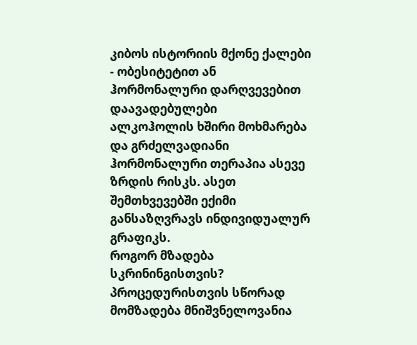კიბოს ისტორიის მქონე ქალები
- ობესიტეტით ან ჰორმონალური დარღვევებით დაავადებულები
ალკოჰოლის ხშირი მოხმარება და გრძელვადიანი ჰორმონალური თერაპია ასევე ზრდის რისკს. ასეთ შემთხვევებში ექიმი განსაზღვრავს ინდივიდუალურ გრაფიკს.
როგორ მზადება სკრინინგისთვის?
პროცედურისთვის სწორად მომზადება მნიშვნელოვანია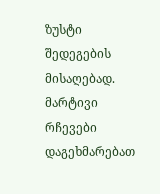ზუსტი შედეგების მისაღებად. მარტივი რჩევები დაგეხმარებათ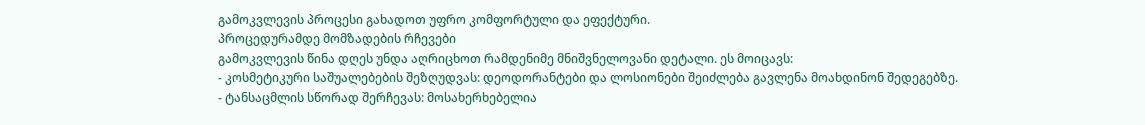გამოკვლევის პროცესი გახადოთ უფრო კომფორტული და ეფექტური.
პროცედურამდე მომზადების რჩევები
გამოკვლევის წინა დღეს უნდა აღრიცხოთ რამდენიმე მნიშვნელოვანი დეტალი. ეს მოიცავს:
- კოსმეტიკური საშუალებების შეზღუდვას: დეოდორანტები და ლოსიონები შეიძლება გავლენა მოახდინონ შედეგებზე.
- ტანსაცმლის სწორად შერჩევას: მოსახერხებელია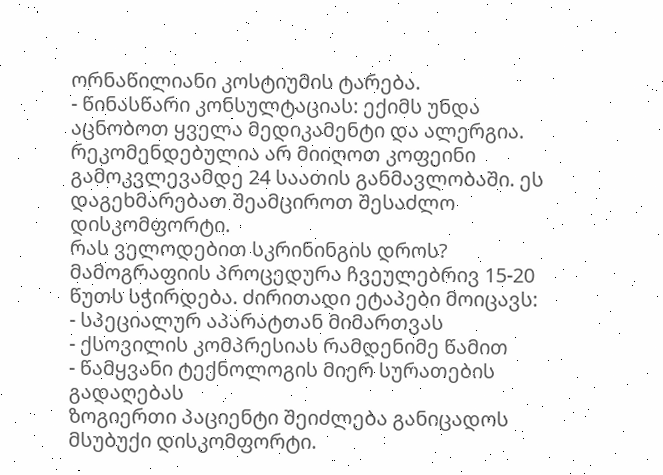ორნაწილიანი კოსტიუმის ტარება.
- წინასწარი კონსულტაციას: ექიმს უნდა აცნობოთ ყველა მედიკამენტი და ალერგია.
რეკომენდებულია არ მიიღოთ კოფეინი გამოკვლევამდე 24 საათის განმავლობაში. ეს დაგეხმარებათ შეამციროთ შესაძლო დისკომფორტი.
რას ველოდებით სკრინინგის დროს?
მამოგრაფიის პროცედურა ჩვეულებრივ 15-20 წუთს სჭირდება. ძირითადი ეტაპები მოიცავს:
- სპეციალურ აპარატთან მიმართვას
- ქსოვილის კომპრესიას რამდენიმე წამით
- წამყვანი ტექნოლოგის მიერ სურათების გადაღებას
ზოგიერთი პაციენტი შეიძლება განიცადოს მსუბუქი დისკომფორტი.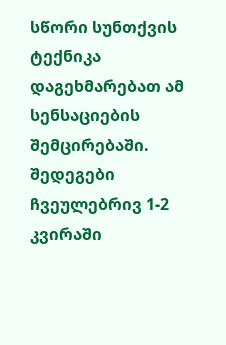სწორი სუნთქვის ტექნიკა დაგეხმარებათ ამ სენსაციების შემცირებაში.
შედეგები ჩვეულებრივ 1-2 კვირაში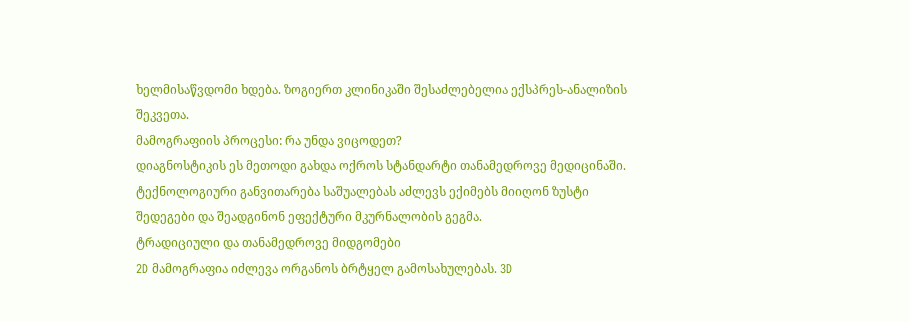ხელმისაწვდომი ხდება. ზოგიერთ კლინიკაში შესაძლებელია ექსპრეს-ანალიზის შეკვეთა.
მამოგრაფიის პროცესი: რა უნდა ვიცოდეთ?
დიაგნოსტიკის ეს მეთოდი გახდა ოქროს სტანდარტი თანამედროვე მედიცინაში. ტექნოლოგიური განვითარება საშუალებას აძლევს ექიმებს მიიღონ ზუსტი შედეგები და შეადგინონ ეფექტური მკურნალობის გეგმა.
ტრადიციული და თანამედროვე მიდგომები
2D მამოგრაფია იძლევა ორგანოს ბრტყელ გამოსახულებას. 3D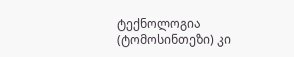ტექნოლოგია (ტომოსინთეზი) კი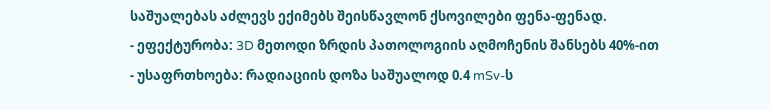საშუალებას აძლევს ექიმებს შეისწავლონ ქსოვილები ფენა-ფენად.
- ეფექტურობა: 3D მეთოდი ზრდის პათოლოგიის აღმოჩენის შანსებს 40%-ით
- უსაფრთხოება: რადიაციის დოზა საშუალოდ 0.4 mSv-ს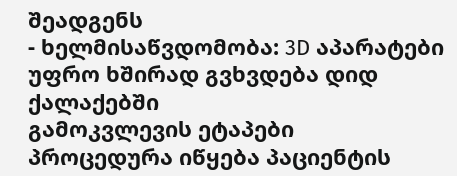შეადგენს
- ხელმისაწვდომობა: 3D აპარატები უფრო ხშირად გვხვდება დიდ ქალაქებში
გამოკვლევის ეტაპები
პროცედურა იწყება პაციენტის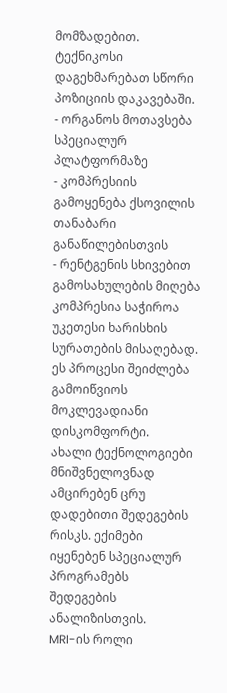მომზადებით. ტექნიკოსი დაგეხმარებათ სწორი პოზიციის დაკავებაში.
- ორგანოს მოთავსება სპეციალურ პლატფორმაზე
- კომპრესიის გამოყენება ქსოვილის თანაბარი განაწილებისთვის
- რენტგენის სხივებით გამოსახულების მიღება
კომპრესია საჭიროა უკეთესი ხარისხის სურათების მისაღებად. ეს პროცესი შეიძლება გამოიწვიოს მოკლევადიანი დისკომფორტი.
ახალი ტექნოლოგიები მნიშვნელოვნად ამცირებენ ცრუ დადებითი შედეგების რისკს. ექიმები იყენებენ სპეციალურ პროგრამებს შედეგების ანალიზისთვის.
MRI-ის როლი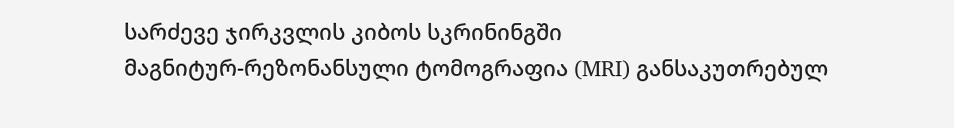სარძევე ჯირკვლის კიბოს სკრინინგში
მაგნიტურ-რეზონანსული ტომოგრაფია (MRI) განსაკუთრებულ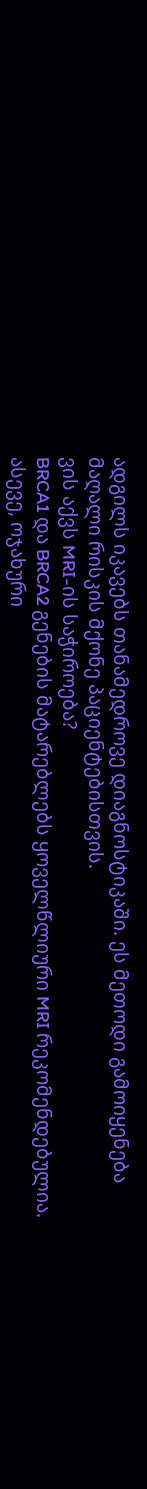ადგილს იკავებს თანამედროვე დიაგნოსტიკაში. ეს მეთოდი გამოიყენება მაღალი რისკის მქონე პაციენტებისთვის.
ვის აქვს MRI-ის საჭიროება?
BRCA1 და BRCA2 გენების მატარებლებს ყოველწლიური MRI რეკომენდებულია. ასევე, ოჯახური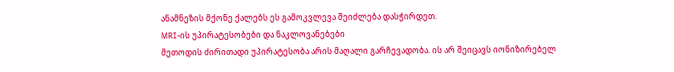ანამნეზის მქონე ქალებს ეს გამოკვლევა შეიძლება დასჭირდეთ.
MRI-ის უპირატესობები და ნაკლოვანებები
მეთოდის ძირითადი უპირატესობა არის მაღალი გარჩევადობა. ის არ შეიცავს იონიზირებელ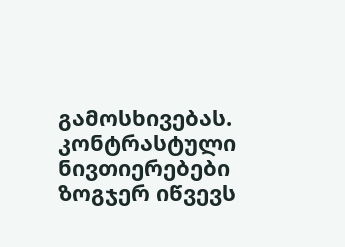გამოსხივებას.
კონტრასტული ნივთიერებები ზოგჯერ იწვევს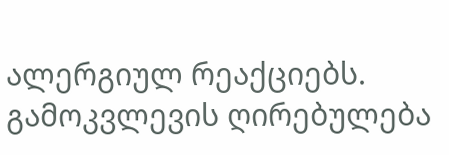ალერგიულ რეაქციებს. გამოკვლევის ღირებულება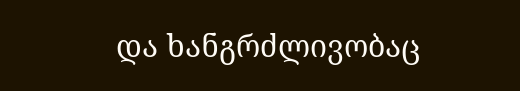და ხანგრძლივობაც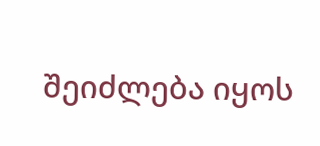შეიძლება იყოს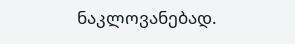ნაკლოვანებად.